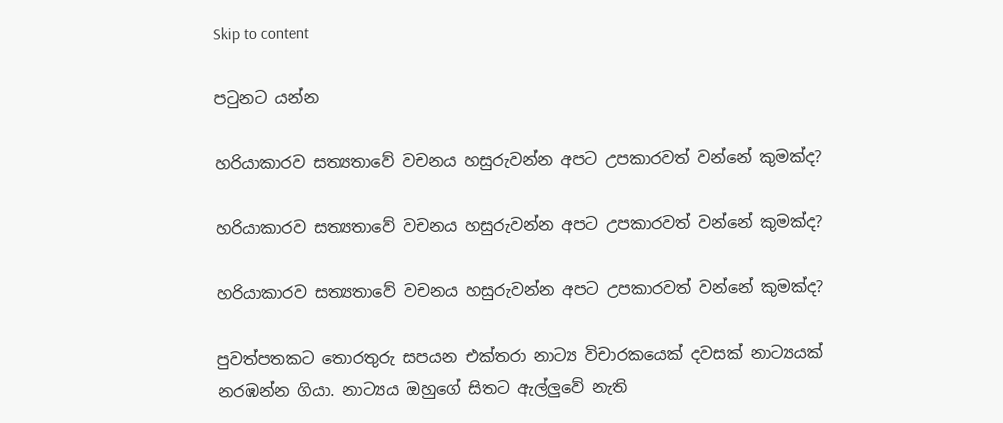Skip to content

පටුනට යන්න

හරියාකාරව සත්‍යතාවේ වචනය හසුරුවන්න අපට උපකාරවත් වන්නේ කුමක්ද?

හරියාකාරව සත්‍යතාවේ වචනය හසුරුවන්න අපට උපකාරවත් වන්නේ කුමක්ද?

හරියාකාරව සත්‍යතාවේ වචනය හසුරුවන්න අපට උපකාරවත් වන්නේ කුමක්ද?

පුවත්පතකට තොරතුරු සපයන එක්තරා නාට්‍ය විචාරකයෙක් දවසක් නාට්‍යයක් නරඹන්න ගියා. නාට්‍යය ඔහුගේ සිතට ඇල්ලුවේ නැති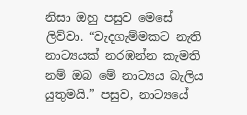නිසා ඔහු පසුව මෙසේ ලිව්වා. “වැදගැම්මකට නැති නාට්‍යයක් නරඹන්න කැමති නම් ඔබ මේ නාට්‍යය බැලිය යුතුමයි.” පසුව, නාට්‍යයේ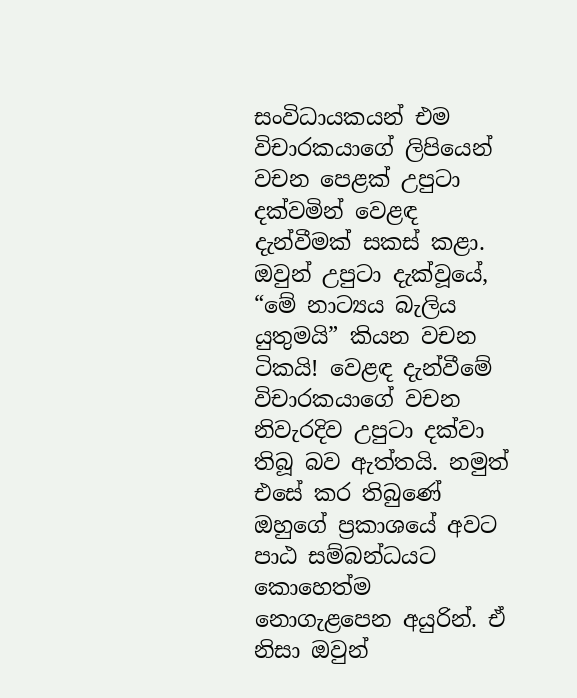සංවිධායකයන් එම විචාරකයාගේ ලිපියෙන් වචන පෙළක් උපුටා දක්වමින් වෙළඳ දැන්වීමක් සකස් කළා. ඔවුන් උපුටා දැක්වූයේ, “මේ නාට්‍යය බැලිය යුතුමයි” කියන වචන ටිකයි! වෙළඳ දැන්වීමේ විචාරකයාගේ වචන නිවැරදිව උපුටා දක්වා තිබූ බව ඇත්තයි. නමුත් එසේ කර තිබුණේ ඔහුගේ ප්‍රකාශයේ අවට පාඨ සම්බන්ධයට කොහෙත්ම නොගැළපෙන අයුරින්. ඒ නිසා ඔවුන්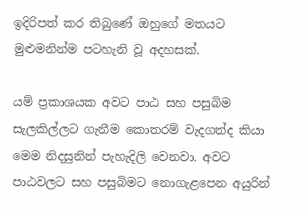ඉදිරිපත් කර තිබුණේ ඔහුගේ මතයට මුළුමනින්ම පටහැනි වූ අදහසක්.

යම් ප්‍රකාශයක අවට පාඨ සහ පසුබිම සැලකිල්ලට ගැනීම කොතරම් වැදගත්ද කියා මෙම නිදසුනින් පැහැදිලි වෙනවා. අවට පාඨවලට සහ පසුබිමට නොගැළපෙන අයුරින්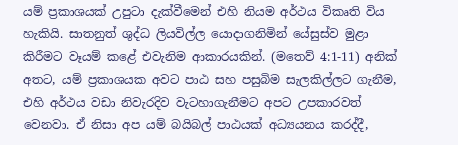යම් ප්‍රකාශයක් උපුටා දැක්වීමෙන් එහි නියම අර්ථය විකෘති විය හැකියි. සාතනුත් ශුද්ධ ලියවිල්ල යොදාගනිමින් යේසුස්ව මුළා කිරීමට වෑයම් කළේ එවැනිම ආකාරයකින්. (මතෙව් 4:1-11) අනික් අතට, යම් ප්‍රකාශයක අවට පාඨ සහ පසුබිම සැලකිල්ලට ගැනීම, එහි අර්ථය වඩා නිවැරදිව වැටහාගැනීමට අපට උපකාරවත් වෙනවා. ඒ නිසා අප යම් බයිබල් පාඨයක් අධ්‍යයනය කරද්දී,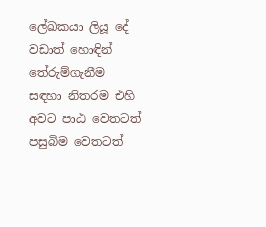ලේඛකයා ලියූ දේ වඩාත් හොඳින් තේරුම්ගැනීම සඳහා නිතරම එහි අවට පාඨ වෙතටත් පසුබිම වෙතටත්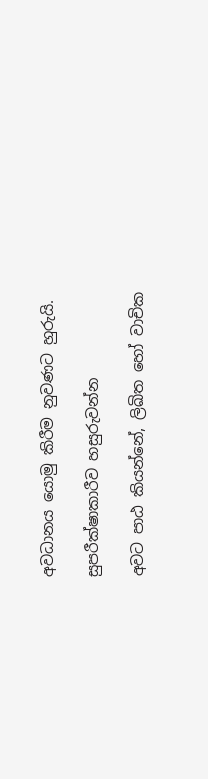අවධානය යොමු කිරීම නුවණට හුරුයි.

සුපරීක්ෂාකාරීව හසුරුවන්න

අවට පාඨ කියන්නේ, ලිඛිත හෝ වාචික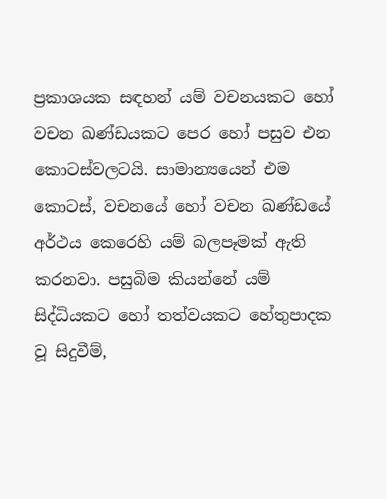ප්‍රකාශයක සඳහන් යම් වචනයකට හෝ වචන ඛණ්ඩයකට පෙර හෝ පසුව එන කොටස්වලටයි. සාමාන්‍යයෙන් එම කොටස්, වචනයේ හෝ වචන ඛණ්ඩයේ අර්ථය කෙරෙහි යම් බලපෑමක් ඇති කරනවා. පසුබිම කියන්නේ යම් සිද්ධියකට හෝ තත්වයකට හේතුපාදක වූ සිදුවීම්,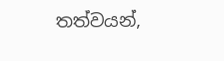තත්වයන්,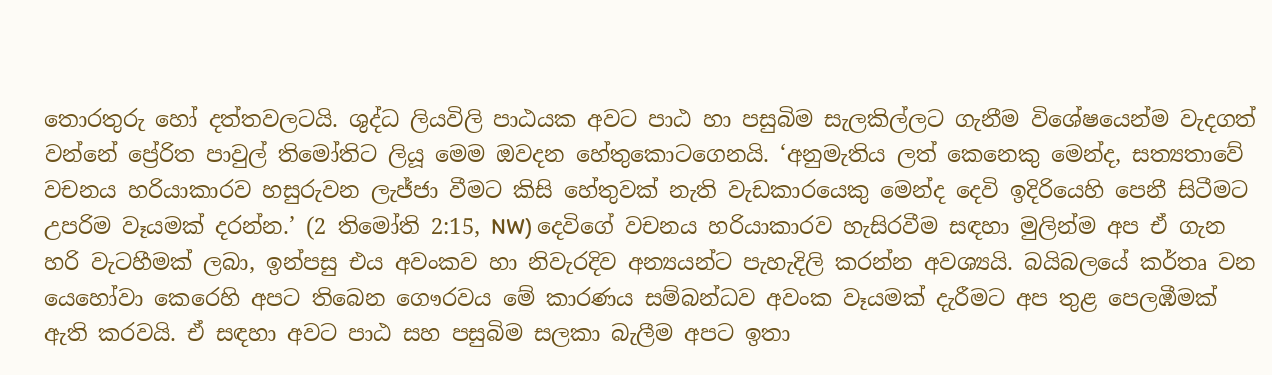තොරතුරු හෝ දත්තවලටයි. ශුද්ධ ලියවිලි පාඨයක අවට පාඨ හා පසුබිම සැලකිල්ලට ගැනීම විශේෂයෙන්ම වැදගත් වන්නේ ප්‍රේරිත පාවුල් තිමෝතිට ලියූ මෙම ඔවදන හේතුකොටගෙනයි. ‘අනුමැතිය ලත් කෙනෙකු මෙන්ද, සත්‍යතාවේ වචනය හරියාකාරව හසුරුවන ලැජ්ජා වීමට කිසි හේතුවක් නැති වැඩකාරයෙකු මෙන්ද දෙවි ඉදිරියෙහි පෙනී සිටීමට උපරිම වෑයමක් දරන්න.’ (2 තිමෝති 2:15, NW) දෙවිගේ වචනය හරියාකාරව හැසිරවීම සඳහා මුලින්ම අප ඒ ගැන හරි වැටහීමක් ලබා, ඉන්පසු එය අවංකව හා නිවැරදිව අන්‍යයන්ට පැහැදිලි කරන්න අවශ්‍යයි. බයිබලයේ කර්තෘ වන යෙහෝවා කෙරෙහි අපට තිබෙන ගෞරවය මේ කාරණය සම්බන්ධව අවංක වෑයමක් දැරීමට අප තුළ පෙලඹීමක් ඇති කරවයි. ඒ සඳහා අවට පාඨ සහ පසුබිම සලකා බැලීම අපට ඉතා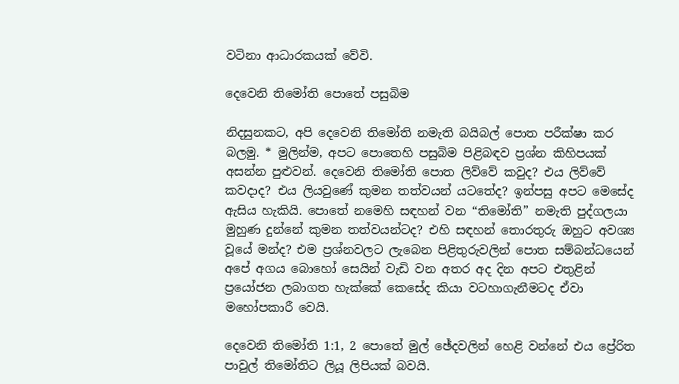වටිනා ආධාරකයක් වේවි.

දෙවෙනි තිමෝති පොතේ පසුබිම

නිදසුනකට, අපි දෙවෙනි තිමෝති නමැති බයිබල් පොත පරීක්ෂා කර බලමු. * මුලින්ම, අපට පොතෙහි පසුබිම පිළිබඳව ප්‍රශ්න කිහිපයක් අසන්න පුළුවන්. දෙවෙනි තිමෝති පොත ලිව්වේ කවුද? එය ලිව්වේ කවදාද? එය ලියවුණේ කුමන තත්වයන් යටතේද? ඉන්පසු අපට මෙසේද ඇසිය හැකියි. පොතේ නමෙහි සඳහන් වන “තිමෝති” නමැති පුද්ගලයා මුහුණ දුන්නේ කුමන තත්වයන්ටද? එහි සඳහන් තොරතුරු ඔහුට අවශ්‍ය වූයේ මන්ද? එම ප්‍රශ්නවලට ලැබෙන පිළිතුරුවලින් පොත සම්බන්ධයෙන් අපේ අගය බොහෝ සෙයින් වැඩි වන අතර අද දින අපට එතුළින් ප්‍රයෝජන ලබාගත හැක්කේ කෙසේද කියා වටහාගැනීමටද ඒවා මහෝපකාරී වෙයි.

දෙවෙනි තිමෝති 1:1, 2 පොතේ මුල් ඡේදවලින් හෙළි වන්නේ එය ප්‍රේරිත පාවුල් තිමෝතිට ලියූ ලිපියක් බවයි.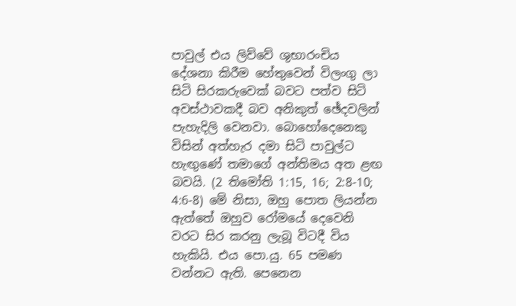පාවුල් එය ලිව්වේ ශුභාරංචිය දේශනා කිරීම හේතුවෙන් විලංගු ලා සිටි සිරකරුවෙක් බවට පත්ව සිටි අවස්ථාවකදී බව අනිකුත් ඡේදවලින් පැහැදිලි වෙනවා. බොහෝදෙනෙකු විසින් අත්හැර දමා සිටි පාවුල්ට හැඟුණේ තමාගේ අන්තිමය අත ළඟ බවයි. (2 තිමෝති 1:15, 16; 2:8-10; 4:6-8) මේ නිසා, ඔහු පොත ලියන්න ඇත්තේ ඔහුව රෝමයේ දෙවෙනි වරට සිර කරනු ලැබූ විටදී විය හැකියි. එය පො.යු. 65 පමණ වන්නට ඇති. පෙනෙන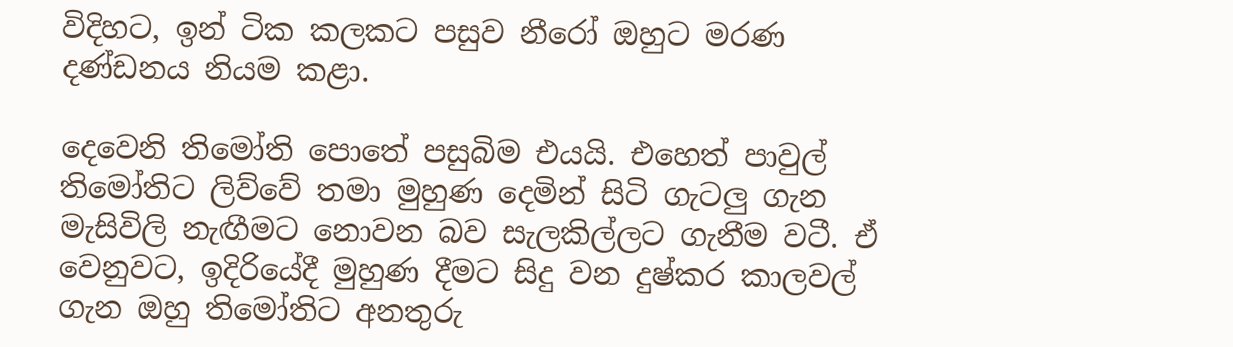විදිහට, ඉන් ටික කලකට පසුව නීරෝ ඔහුට මරණ දණ්ඩනය නියම කළා.

දෙවෙනි තිමෝති පොතේ පසුබිම එයයි. එහෙත් පාවුල් තිමෝතිට ලිව්වේ තමා මුහුණ දෙමින් සිටි ගැටලු ගැන මැසිවිලි නැඟීමට නොවන බව සැලකිල්ලට ගැනීම වටී. ඒ වෙනුවට, ඉදිරියේදී මුහුණ දීමට සිදු වන දුෂ්කර කාලවල් ගැන ඔහු තිමෝතිට අනතුරු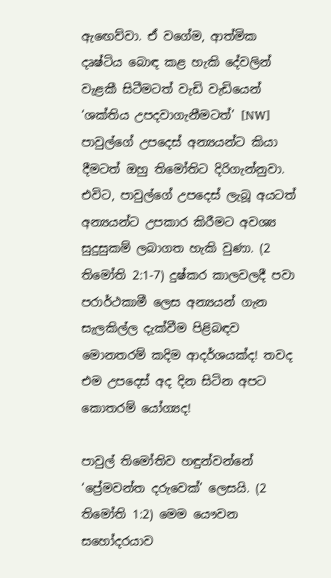ඇඟෙව්වා. ඒ වගේම, ආත්මික දෘෂ්ටිය බොඳ කළ හැකි දේවලින් වැළකී සිටීමටත් වැඩි වැඩියෙන් ‘ශක්තිය උපදවාගැනීමටත්’ [NW] පාවුල්ගේ උපදෙස් අන්‍යයන්ට කියා දීමටත් ඔහු තිමෝතිට දිරිගැන්නුවා. එවිට, පාවුල්ගේ උපදෙස් ලැබූ අයටත් අන්‍යයන්ට උපකාර කිරීමට අවශ්‍ය සුදුසුකම් ලබාගත හැකි වුණා. (2 තිමෝති 2:1-7) දුෂ්කර කාලවලදී පවා පරාර්ථකාමී ලෙස අන්‍යයන් ගැන සැලකිල්ල දැක්වීම පිළිබඳව මොනතරම් කදිම ආදර්ශයක්ද! තවද එම උපදෙස් අද දින සිටින අපට කොතරම් යෝග්‍යද!

පාවුල් තිමෝතිව හඳුන්වන්නේ ‘ප්‍රේමවන්ත දරුවෙක්’ ලෙසයි. (2 තිමෝති 1:2) මෙම යෞවන සහෝදරයාව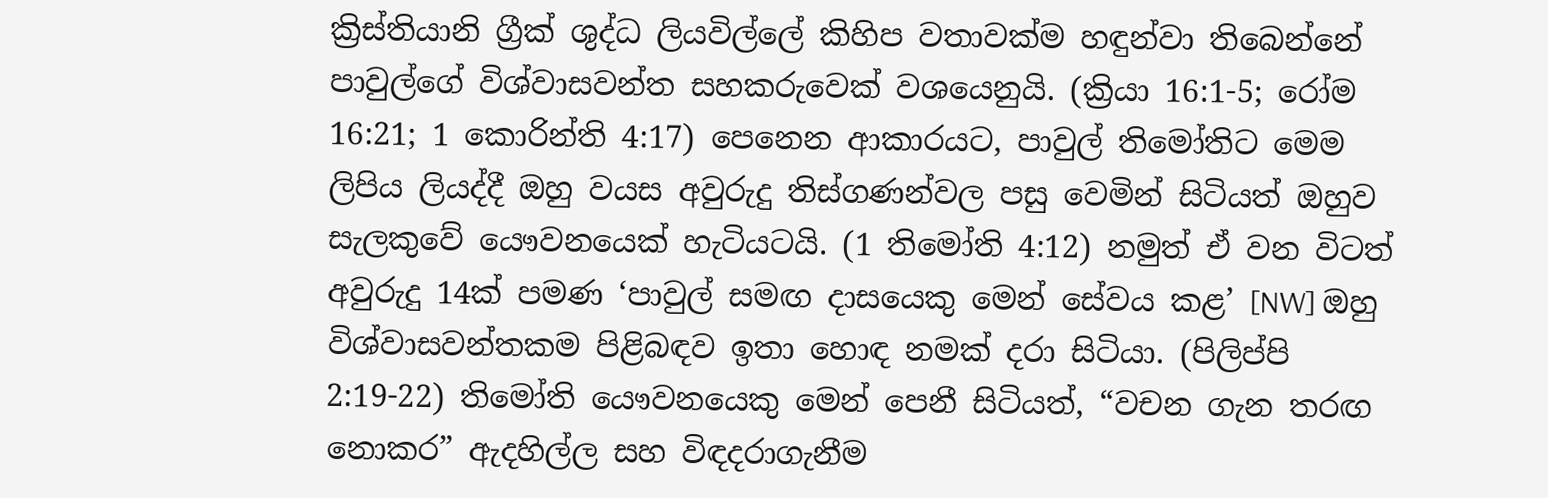ක්‍රිස්තියානි ග්‍රීක් ශුද්ධ ලියවිල්ලේ කිහිප වතාවක්ම හඳුන්වා තිබෙන්නේ පාවුල්ගේ විශ්වාසවන්ත සහකරුවෙක් වශයෙනුයි. (ක්‍රියා 16:1-5; රෝම 16:21; 1 කොරින්ති 4:17) පෙනෙන ආකාරයට, පාවුල් තිමෝතිට මෙම ලිපිය ලියද්දී ඔහු වයස අවුරුදු තිස්ගණන්වල පසු වෙමින් සිටියත් ඔහුව සැලකුවේ යෞවනයෙක් හැටියටයි. (1 තිමෝති 4:12) නමුත් ඒ වන විටත් අවුරුදු 14ක් පමණ ‘පාවුල් සමඟ දාසයෙකු මෙන් සේවය කළ’ [NW] ඔහු විශ්වාසවන්තකම පිළිබඳව ඉතා හොඳ නමක් දරා සිටියා. (පිලිප්පි 2:19-22) තිමෝති යෞවනයෙකු මෙන් පෙනී සිටියත්, “වචන ගැන තරඟ නොකර” ඇදහිල්ල සහ විඳදරාගැනීම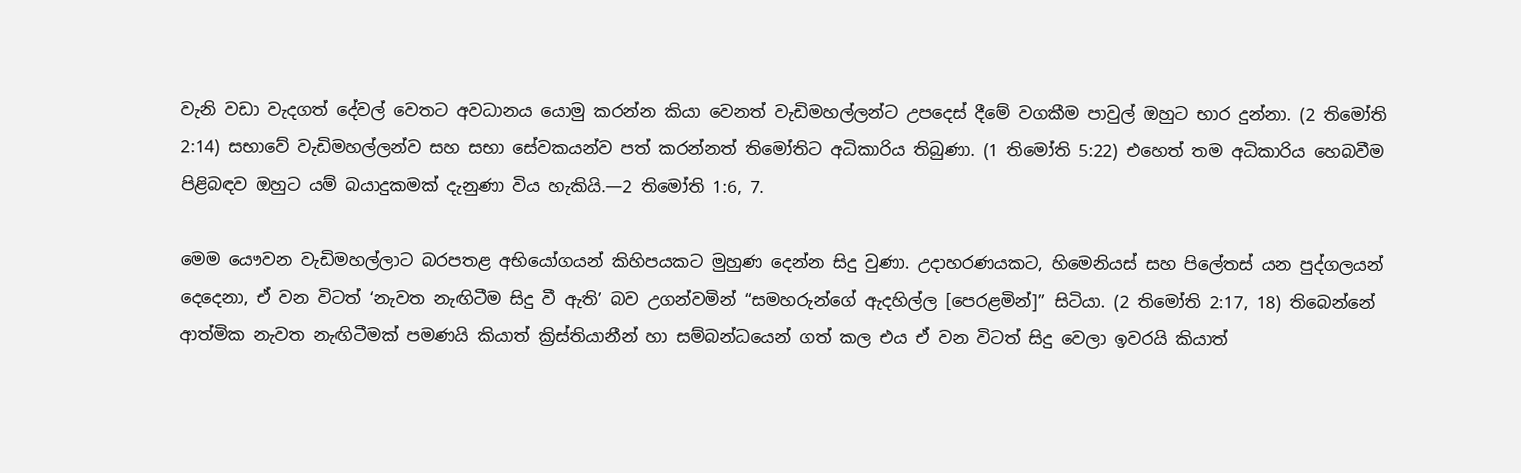වැනි වඩා වැදගත් දේවල් වෙතට අවධානය යොමු කරන්න කියා වෙනත් වැඩිමහල්ලන්ට උපදෙස් දීමේ වගකීම පාවුල් ඔහුට භාර දුන්නා. (2 තිමෝති 2:14) සභාවේ වැඩිමහල්ලන්ව සහ සභා සේවකයන්ව පත් කරන්නත් තිමෝතිට අධිකාරිය තිබුණා. (1 තිමෝති 5:22) එහෙත් තම අධිකාරිය හෙබවීම පිළිබඳව ඔහුට යම් බයාදුකමක් දැනුණා විය හැකියි.—2 තිමෝති 1:6, 7.

මෙම යෞවන වැඩිමහල්ලාට බරපතළ අභියෝගයන් කිහිපයකට මුහුණ දෙන්න සිදු වුණා. උදාහරණයකට, හිමෙනියස් සහ පිලේතස් යන පුද්ගලයන් දෙදෙනා, ඒ වන විටත් ‘නැවත නැඟිටීම සිදු වී ඇති’ බව උගන්වමින් “සමහරුන්ගේ ඇදහිල්ල [පෙරළමින්]” සිටියා. (2 තිමෝති 2:17, 18) තිබෙන්නේ ආත්මික නැවත නැඟිටීමක් පමණයි කියාත් ක්‍රිස්තියානීන් හා සම්බන්ධයෙන් ගත් කල එය ඒ වන විටත් සිදු වෙලා ඉවරයි කියාත්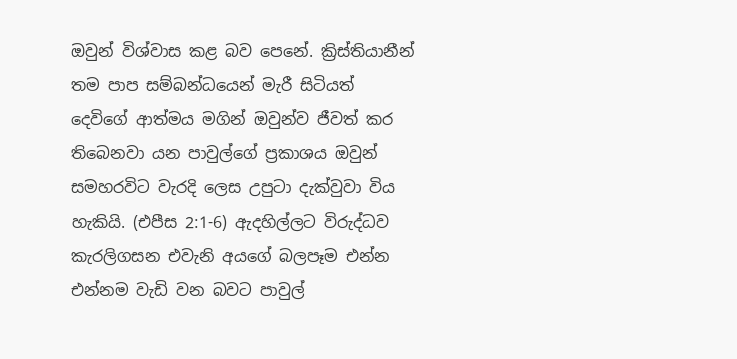ඔවුන් විශ්වාස කළ බව පෙනේ. ක්‍රිස්තියානීන් තම පාප සම්බන්ධයෙන් මැරී සිටියත් දෙවිගේ ආත්මය මගින් ඔවුන්ව ජීවත් කර තිබෙනවා යන පාවුල්ගේ ප්‍රකාශය ඔවුන් සමහරවිට වැරදි ලෙස උපුටා දැක්වුවා විය හැකියි. (එපීස 2:1-6) ඇදහිල්ලට විරුද්ධව කැරලිගසන එවැනි අයගේ බලපෑම එන්න එන්නම වැඩි වන බවට පාවුල්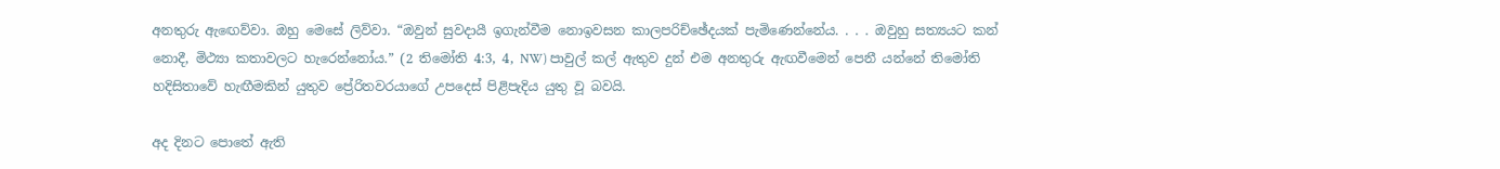අනතුරු ඇඟෙව්වා. ඔහු මෙසේ ලිව්වා. “ඔවුන් සුවදායී ඉගැන්වීම නොඉවසන කාලපරිච්ඡේදයක් පැමිණෙන්නේය. . . . ඔවුහු සත්‍යයට කන් නොදී, මිථ්‍යා කතාවලට හැරෙන්නෝය.” (2 තිමෝති 4:3, 4, NW) පාවුල් කල් ඇතුව දුන් එම අනතුරු ඇඟවීමෙන් පෙනී යන්නේ තිමෝති හදිසිතාවේ හැඟීමකින් යුතුව ප්‍රේරිතවරයාගේ උපදෙස් පිළිපැදිය යුතු වූ බවයි.

අද දිනට පොතේ ඇති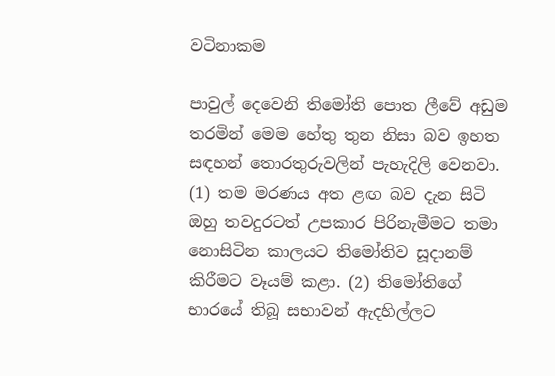වටිනාකම

පාවුල් දෙවෙනි තිමෝති පොත ලීවේ අඩුම තරමින් මෙම හේතු තුන නිසා බව ඉහත සඳහන් තොරතුරුවලින් පැහැදිලි වෙනවා. (1) තම මරණය අත ළඟ බව දැන සිටි ඔහු තවදුරටත් උපකාර පිරිනැමීමට තමා නොසිටින කාලයට තිමෝතිව සූදානම් කිරීමට වෑයම් කළා. (2) තිමෝතිගේ භාරයේ තිබූ සභාවන් ඇදහිල්ලට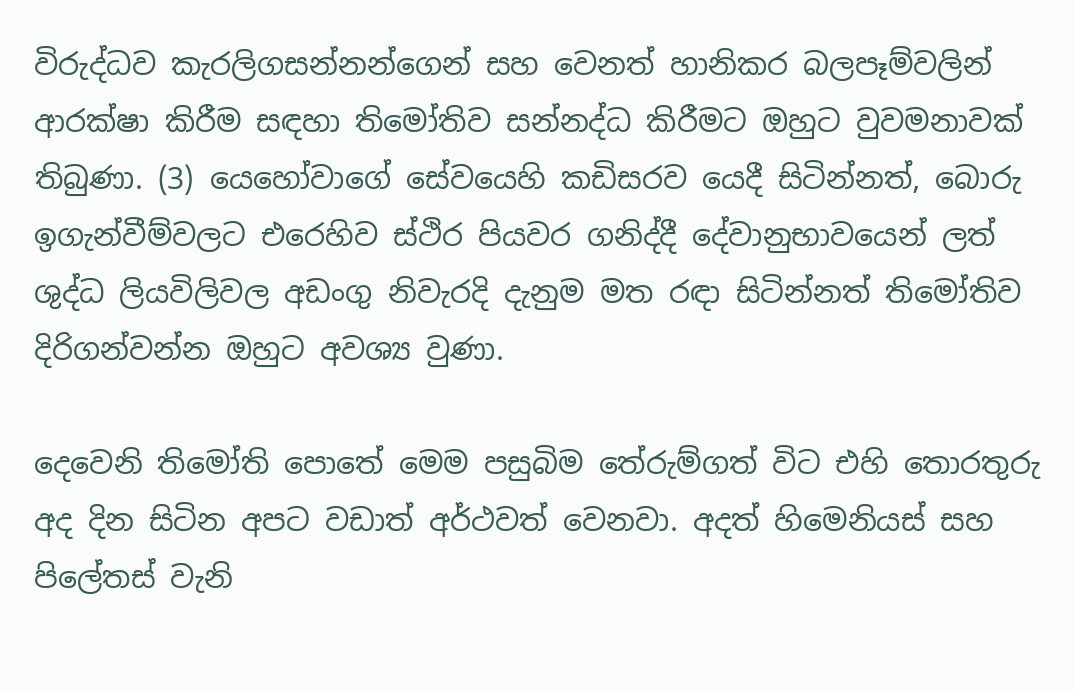විරුද්ධව කැරලිගසන්නන්ගෙන් සහ වෙනත් හානිකර බලපෑම්වලින් ආරක්ෂා කිරීම සඳහා තිමෝතිව සන්නද්ධ කිරීමට ඔහුට වුවමනාවක් තිබුණා. (3) යෙහෝවාගේ සේවයෙහි කඩිසරව යෙදී සිටින්නත්, බොරු ඉගැන්වීම්වලට එරෙහිව ස්ථිර පියවර ගනිද්දී දේවානුභාවයෙන් ලත් ශුද්ධ ලියවිලිවල අඩංගු නිවැරදි දැනුම මත රඳා සිටින්නත් තිමෝතිව දිරිගන්වන්න ඔහුට අවශ්‍ය වුණා.

දෙවෙනි තිමෝති පොතේ මෙම පසුබිම තේරුම්ගත් විට එහි තොරතුරු අද දින සිටින අපට වඩාත් අර්ථවත් වෙනවා. අදත් හිමෙනියස් සහ පිලේතස් වැනි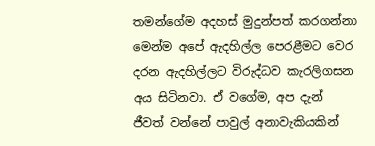තමන්ගේම අදහස් මුදුන්පත් කරගන්නා මෙන්ම අපේ ඇදහිල්ල පෙරළීමට වෙර දරන ඇදහිල්ලට විරුද්ධව කැරලිගසන අය සිටිනවා. ඒ වගේම, අප දැන් ජීවත් වන්නේ පාවුල් අනාවැකියකින්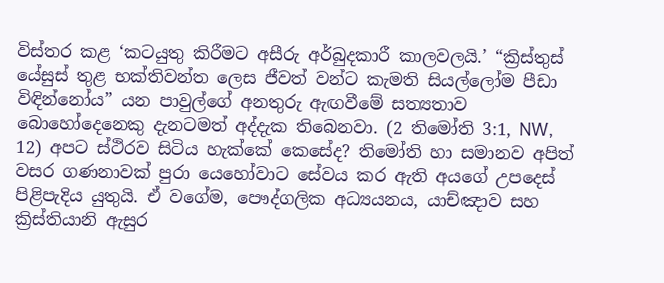විස්තර කළ ‘කටයුතු කිරීමට අසීරු අර්බුදකාරී කාලවලයි.’ “ක්‍රිස්තුස් යේසුස් තුළ භක්තිවන්ත ලෙස ජීවත් වන්ට කැමති සියල්ලෝම පීඩා විඳින්නෝය” යන පාවුල්ගේ අනතුරු ඇඟවීමේ සත්‍යතාව බොහෝදෙනෙකු දැනටමත් අද්දැක තිබෙනවා. (2 තිමෝති 3:1, NW, 12) අපට ස්ථිරව සිටිය හැක්කේ කෙසේද? තිමෝති හා සමානව අපිත් වසර ගණනාවක් පුරා යෙහෝවාට සේවය කර ඇති අයගේ උපදෙස් පිළිපැදිය යුතුයි. ඒ වගේම, පෞද්ගලික අධ්‍යයනය, යාච්ඤාව සහ ක්‍රිස්තියානි ඇසුර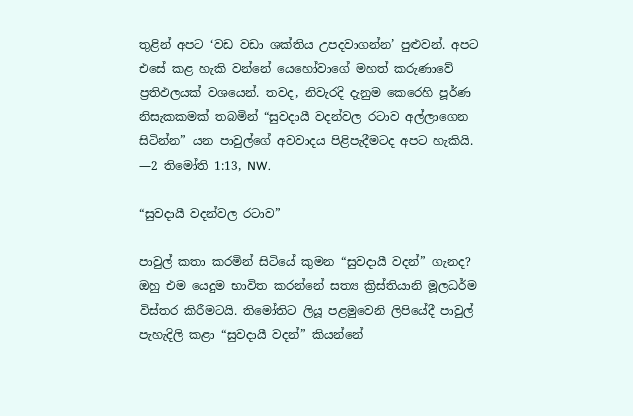තුළින් අපට ‘වඩ වඩා ශක්තිය උපදවාගන්න’ පුළුවන්. අපට එසේ කළ හැකි වන්නේ යෙහෝවාගේ මහත් කරුණාවේ ප්‍රතිඵලයක් වශයෙන්. තවද, නිවැරදි දැනුම කෙරෙහි පූර්ණ නිසැකකමක් තබමින් “සුවදායී වදන්වල රටාව අල්ලාගෙන සිටින්න” යන පාවුල්ගේ අවවාදය පිළිපැදීමටද අපට හැකියි. —2 තිමෝති 1:13, NW.

“සුවදායී වදන්වල රටාව”

පාවුල් කතා කරමින් සිටියේ කුමන “සුවදායී වදන්” ගැනද? ඔහු එම යෙදුම භාවිත කරන්නේ සත්‍ය ක්‍රිස්තියානි මූලධර්ම විස්තර කිරීමටයි. තිමෝතිට ලියූ පළමුවෙනි ලිපියේදී පාවුල් පැහැදිලි කළා “සුවදායී වදන්” කියන්නේ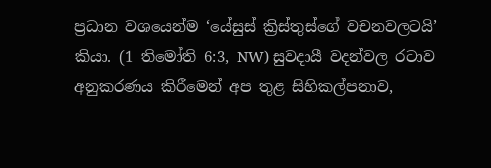ප්‍රධාන වශයෙන්ම ‘යේසුස් ක්‍රිස්තුස්ගේ වචනවලටයි’ කියා. (1 තිමෝති 6:3, NW) සුවදායී වදන්වල රටාව අනුකරණය කිරීමෙන් අප තුළ සිහිකල්පනාව,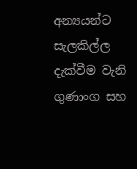අන්‍යයන්ට සැලකිල්ල දැක්වීම වැනි ගුණාංග සහ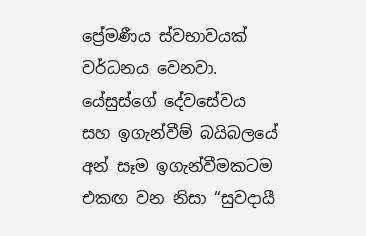ප්‍රේමණීය ස්වභාවයක් වර්ධනය වෙනවා. යේසුස්ගේ දේවසේවය සහ ඉගැන්වීම් බයිබලයේ අන් සෑම ඉගැන්වීමකටම එකඟ වන නිසා “සුවදායී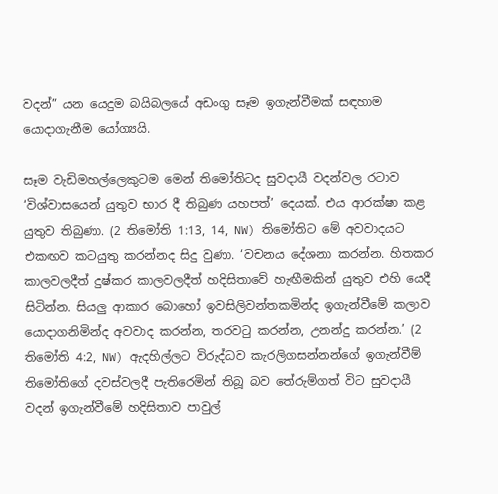වදන්” යන යෙදුම බයිබලයේ අඩංගු සෑම ඉගැන්වීමක් සඳහාම යොදාගැනීම යෝග්‍යයි.

සෑම වැඩිමහල්ලෙකුටම මෙන් තිමෝතිටද සුවදායී වදන්වල රටාව ‘විශ්වාසයෙන් යුතුව භාර දී තිබුණ යහපත්’ දෙයක්. එය ආරක්ෂා කළ යුතුව තිබුණා. (2 තිමෝති 1:13, 14, NW) තිමෝතිට මේ අවවාදයට එකඟව කටයුතු කරන්නද සිදු වුණා. ‘වචනය දේශනා කරන්න. හිතකර කාලවලදීත් දුෂ්කර කාලවලදීත් හදිසිතාවේ හැඟීමකින් යුතුව එහි යෙදී සිටින්න. සියලු ආකාර බොහෝ ඉවසිලිවන්තකමින්ද ඉගැන්වීමේ කලාව යොදාගනිමින්ද අවවාද කරන්න, තරවටු කරන්න, උනන්දු කරන්න.’ (2 තිමෝති 4:2, NW) ඇදහිල්ලට විරුද්ධව කැරලිගසන්නන්ගේ ඉගැන්වීම් තිමෝතිගේ දවස්වලදී පැතිරෙමින් තිබූ බව තේරුම්ගත් විට සුවදායී වදන් ඉගැන්වීමේ හදිසිතාව පාවුල්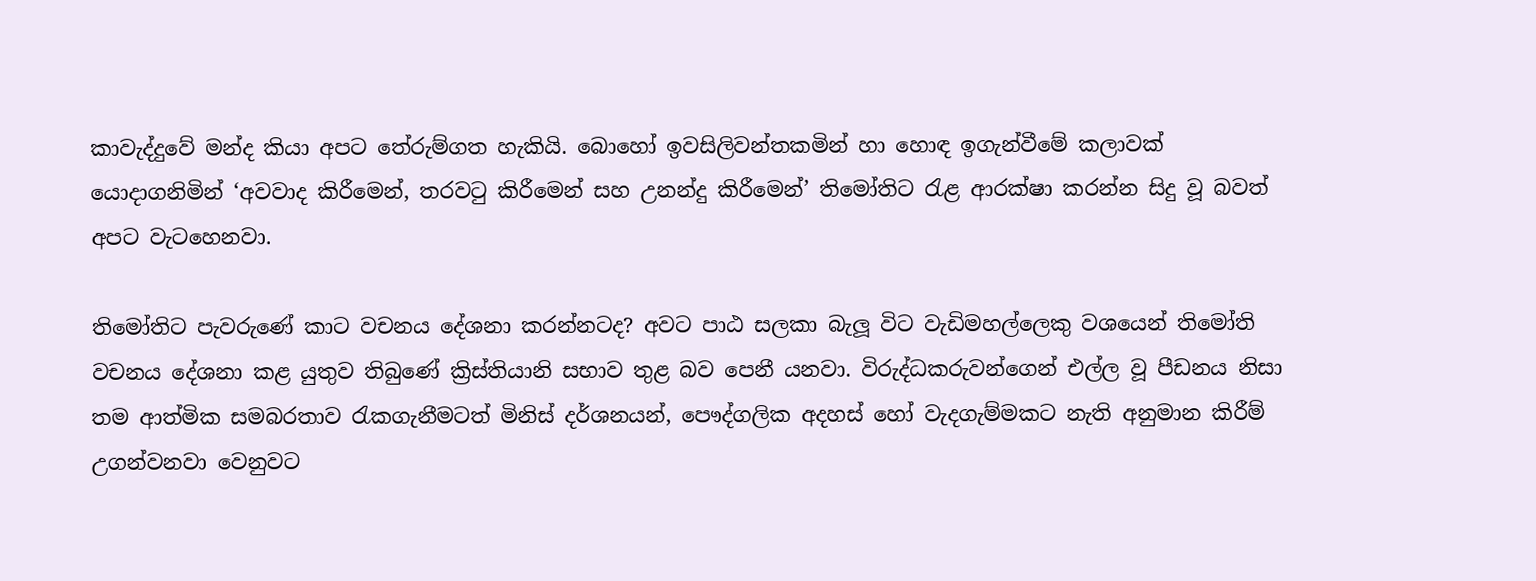කාවැද්දුවේ මන්ද කියා අපට තේරුම්ගත හැකියි. බොහෝ ඉවසිලිවන්තකමින් හා හොඳ ඉගැන්වීමේ කලාවක් යොදාගනිමින් ‘අවවාද කිරීමෙන්, තරවටු කිරීමෙන් සහ උනන්දු කිරීමෙන්’ තිමෝතිට රැළ ආරක්ෂා කරන්න සිදු වූ බවත් අපට වැටහෙනවා.

තිමෝතිට පැවරුණේ කාට වචනය දේශනා කරන්නටද? අවට පාඨ සලකා බැලූ විට වැඩිමහල්ලෙකු වශයෙන් තිමෝති වචනය දේශනා කළ යුතුව තිබුණේ ක්‍රිස්තියානි සභාව තුළ බව පෙනී යනවා. විරුද්ධකරුවන්ගෙන් එල්ල වූ පීඩනය නිසා තම ආත්මික සමබරතාව රැකගැනීමටත් මිනිස් දර්ශනයන්, පෞද්ගලික අදහස් හෝ වැදගැම්මකට නැති අනුමාන කිරීම් උගන්වනවා වෙනුවට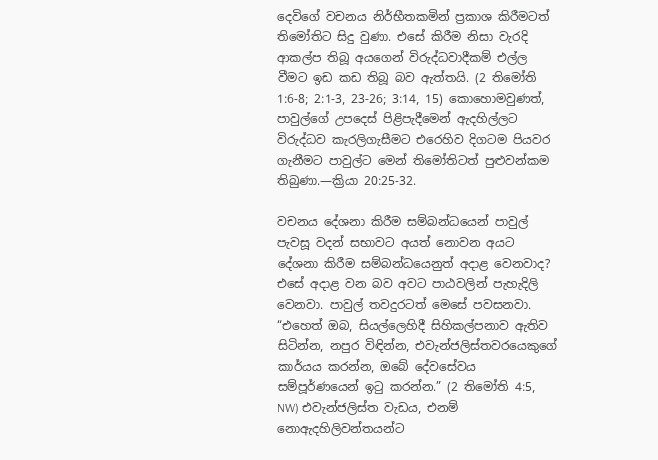දෙවිගේ වචනය නිර්භීතකමින් ප්‍රකාශ කිරීමටත් තිමෝතිට සිදු වුණා. එසේ කිරීම නිසා වැරදි ආකල්ප තිබූ අයගෙන් විරුද්ධවාදීකම් එල්ල වීමට ඉඩ කඩ තිබූ බව ඇත්තයි. (2 තිමෝති 1:6-8; 2:1-3, 23-26; 3:14, 15) කොහොමවුණත්, පාවුල්ගේ උපදෙස් පිළිපැදීමෙන් ඇදහිල්ලට විරුද්ධව කැරලිගැසීමට එරෙහිව දිගටම පියවර ගැනීමට පාවුල්ට මෙන් තිමෝතිටත් පුළුවන්කම තිබුණා.—ක්‍රියා 20:25-32.

වචනය දේශනා කිරීම සම්බන්ධයෙන් පාවුල් පැවසූ වදන් සභාවට අයත් නොවන අයට දේශනා කිරීම සම්බන්ධයෙනුත් අදාළ වෙනවාද? එසේ අදාළ වන බව අවට පාඨවලින් පැහැදිලි වෙනවා. පාවුල් තවදුරටත් මෙසේ පවසනවා. “එහෙත් ඔබ, සියල්ලෙහිදී සිහිකල්පනාව ඇතිව සිටින්න, නපුර විඳින්න, එවැන්ජලිස්තවරයෙකුගේ කාර්යය කරන්න, ඔබේ දේවසේවය සම්පූර්ණයෙන් ඉටු කරන්න.” (2 තිමෝති 4:5, NW) එවැන්ජලිස්ත වැඩය, එනම් නොඇදහිලිවන්තයන්ට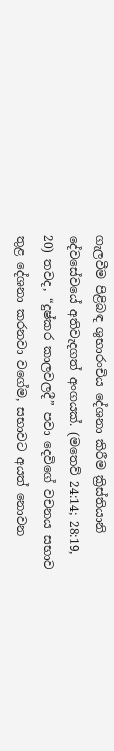ගැලවීම පිළිබඳ ශුභාරංචිය දේශනා කිරීම ක්‍රිස්තියානි දේවසේවයේ අතිවැදගත් අංගයක්. (මතෙව් 24:14; 28:19, 20) තවද, “දුෂ්කර කාලවලදී” පවා දෙවිගේ වචනය සභාව තුළ දේශනා කරනවා වගේම, සභාවට අයත් නොවන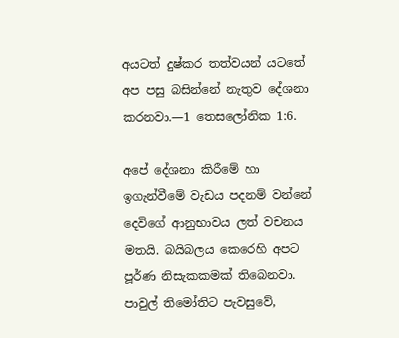අයටත් දුෂ්කර තත්වයන් යටතේ අප පසු බසින්නේ නැතුව දේශනා කරනවා.—1 තෙසලෝනික 1:6.

අපේ දේශනා කිරීමේ හා ඉගැන්වීමේ වැඩය පදනම් වන්නේ දෙවිගේ ආනුභාවය ලත් වචනය මතයි. බයිබලය කෙරෙහි අපට පූර්ණ නිසැකකමක් තිබෙනවා. පාවුල් තිමෝතිට පැවසුවේ,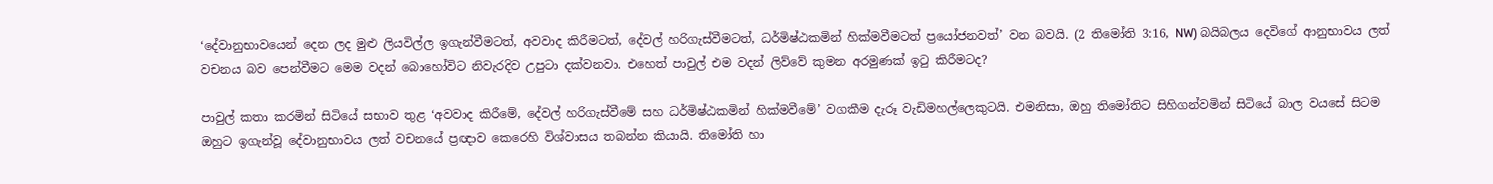‘දේවානුභාවයෙන් දෙන ලද මුළු ලියවිල්ල ඉගැන්වීමටත්, අවවාද කිරීමටත්, දේවල් හරිගැස්වීමටත්, ධර්මිෂ්ඨකමින් හික්මවීමටත් ප්‍රයෝජනවත්’ වන බවයි. (2 තිමෝති 3:16, NW) බයිබලය දෙවිගේ ආනුභාවය ලත් වචනය බව පෙන්වීමට මෙම වදන් බොහෝවිට නිවැරදිව උපුටා දක්වනවා. එහෙත් පාවුල් එම වදන් ලිව්වේ කුමන අරමුණක් ඉටු කිරීමටද?

පාවුල් කතා කරමින් සිටියේ සභාව තුළ ‘අවවාද කිරීමේ, දේවල් හරිගැස්වීමේ සහ ධර්මිෂ්ඨකමින් හික්මවීමේ’ වගකීම දැරූ වැඩිමහල්ලෙකුටයි. එමනිසා, ඔහු තිමෝතිට සිහිගන්වමින් සිටියේ බාල වයසේ සිටම ඔහුට ඉගැන්වූ දේවානුභාවය ලත් වචනයේ ප්‍රඥාව කෙරෙහි විශ්වාසය තබන්න කියායි. තිමෝති හා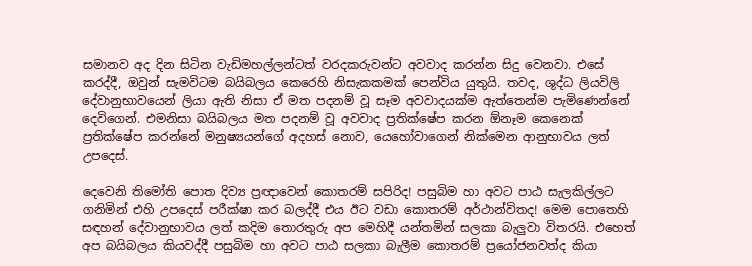සමානව අද දින සිටින වැඩිමහල්ලන්ටත් වරදකරුවන්ට අවවාද කරන්න සිදු වෙනවා. එසේ කරද්දී, ඔවුන් සැමවිටම බයිබලය කෙරෙහි නිසැකකමක් පෙන්විය යුතුයි. තවද, ශුද්ධ ලියවිලි දේවානුභාවයෙන් ලියා ඇති නිසා ඒ මත පදනම් වූ සෑම අවවාදයක්ම ඇත්තෙන්ම පැමිණෙන්නේ දෙවිගෙන්. එමනිසා බයිබලය මත පදනම් වූ අවවාද ප්‍රතික්ෂේප කරන ඕනෑම කෙනෙක් ප්‍රතික්ෂේප කරන්නේ මනුෂ්‍යයන්ගේ අදහස් නොව, යෙහෝවාගෙන් නික්මෙන ආනුභාවය ලත් උපදෙස්.

දෙවෙනි තිමෝති පොත දිව්‍ය ප්‍රඥාවෙන් කොතරම් සපිරිද! පසුබිම හා අවට පාඨ සැලකිල්ලට ගනිමින් එහි උපදෙස් පරීක්ෂා කර බලද්දී එය ඊට වඩා කොතරම් අර්ථාන්විතද! මෙම පොතෙහි සඳහන් දේවානුභාවය ලත් කදිම තොරතුරු අප මෙහිදී යන්තමින් සලකා බැලුවා විතරයි. එහෙත් අප බයිබලය කියවද්දී පසුබිම හා අවට පාඨ සලකා බැලීම කොතරම් ප්‍රයෝජනවත්ද කියා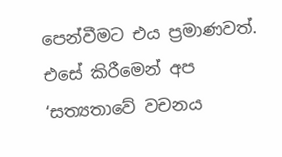පෙන්වීමට එය ප්‍රමාණවත්. එසේ කිරීමෙන් අප ‘සත්‍යතාවේ වචනය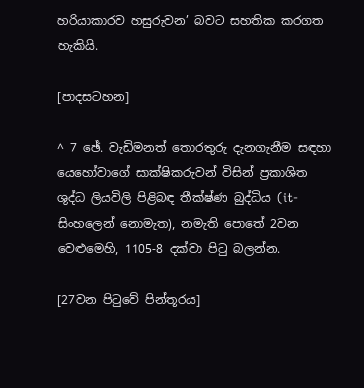හරියාකාරව හසුරුවන’ බවට සහතික කරගත හැකියි.

[පාදසටහන]

^ 7 ඡේ. වැඩිමනත් තොරතුරු දැනගැනීම සඳහා යෙහෝවාගේ සාක්ෂිකරුවන් විසින් ප්‍රකාශිත ශුද්ධ ලියවිලි පිළිබඳ තීක්ෂ්ණ බුද්ධිය (it-සිංහලෙන් නොමැත), නමැති පොතේ 2වන වෙළුමෙහි, 1105-8 දක්වා පිටු බලන්න.

[27වන පිටුවේ පින්තූරය]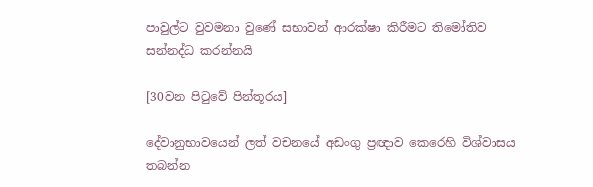පාවුල්ට වුවමනා වුණේ සභාවන් ආරක්ෂා කිරීමට තිමෝතිව සන්නද්ධ කරන්නයි

[30වන පිටුවේ පින්තූරය]

දේවානුභාවයෙන් ලත් වචනයේ අඩංගු ප්‍රඥාව කෙරෙහි විශ්වාසය තබන්න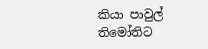කියා පාවුල් තිමෝතිට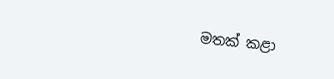මතක් කළා